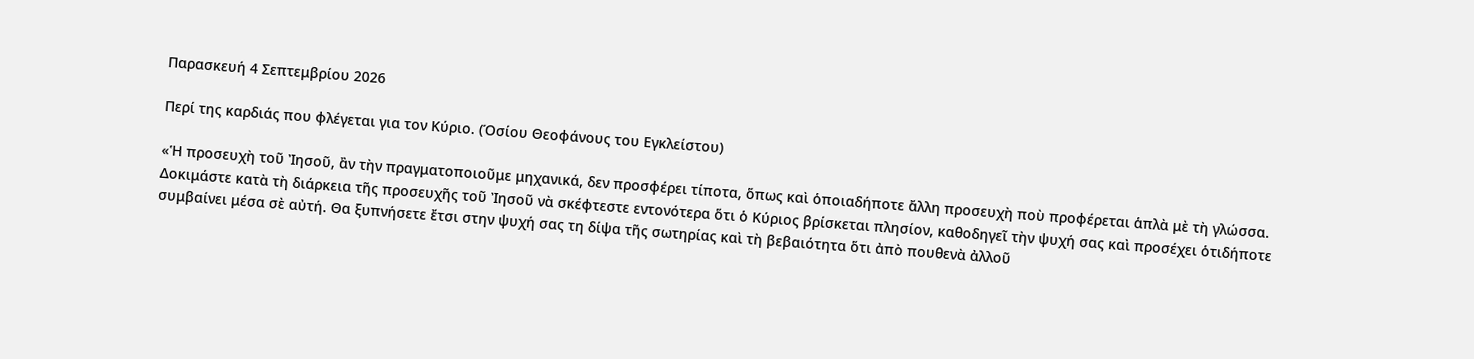Παρασκευή 4 Σεπτεμβρίου 2026

Περί της καρδιάς που φλέγεται για τον Κύριο. (Όσίου Θεοφάνους του Εγκλείστου)

«Ἡ προσευχὴ τοῦ Ἰησοῦ, ἂν τὴν πραγματοποιοῦμε μηχανικά, δεν προσφέρει τίποτα, ὅπως καὶ ὁποιαδήποτε ἄλλη προσευχὴ ποὺ προφέρεται ἁπλὰ μὲ τὴ γλώσσα.
Δοκιμάστε κατὰ τὴ διάρκεια τῆς προσευχῆς τοῦ Ἰησοῦ νὰ σκέφτεστε εντονότερα ὅτι ὁ Κύριος βρίσκεται πλησίον, καθοδηγεῖ τὴν ψυχή σας καὶ προσέχει ὁτιδήποτε συμβαίνει μέσα σὲ αὐτή. Θα ξυπνήσετε ἔτσι στην ψυχή σας τη δίψα τῆς σωτηρίας καὶ τὴ βεβαιότητα ὅτι ἀπὸ πουθενὰ ἀλλοῦ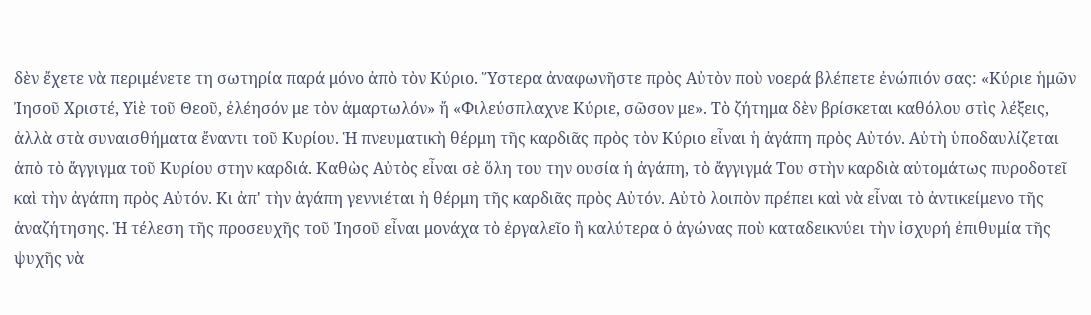δὲν ἔχετε νὰ περιμένετε τη σωτηρία παρά μόνο ἀπὸ τὸν Κύριο. Ὕστερα ἀναφωνῆστε πρὸς Αὐτὸν ποὺ νοερά βλέπετε ἐνώπιόν σας: «Κύριε ἡμῶν Ἰησοῦ Χριστέ, Υἱὲ τοῦ Θεοῦ, ἐλέησόν με τὸν ἁμαρτωλόν» ἤ «Φιλεύσπλαχνε Κύριε, σῶσον με». Τὸ ζήτημα δὲν βρίσκεται καθόλου στὶς λέξεις, ἀλλὰ στὰ συναισθήματα ἔναντι τοῦ Κυρίου. Ἡ πνευματικὴ θέρμη τῆς καρδιᾶς πρὸς τὸν Κύριο εἶναι ἡ ἀγάπη πρὸς Αὐτόν. Αὐτὴ ὑποδαυλίζεται ἀπὸ τὸ ἄγγιγμα τοῦ Κυρίου στην καρδιά. Καθὼς Αὐτὸς εἶναι σὲ ὅλη του την ουσία ἡ ἀγάπη, τὸ ἄγγιγμά Του στὴν καρδιὰ αὐτομάτως πυροδοτεῖ καὶ τὴν ἀγάπη πρὸς Αὐτόν. Κι ἀπ' τὴν ἀγάπη γεννιέται ἡ θέρμη τῆς καρδιᾶς πρὸς Αὐτόν. Αὐτὸ λοιπὸν πρέπει καὶ νὰ εἶναι τὸ ἀντικείμενο τῆς ἀναζήτησης. Ἡ τέλεση τῆς προσευχῆς τοῦ Ἰησοῦ εἶναι μονάχα τὸ ἐργαλεῖο ἢ καλύτερα ὁ ἀγώνας ποὺ καταδεικνύει τὴν ἰσχυρή ἐπιθυμία τῆς ψυχῆς νὰ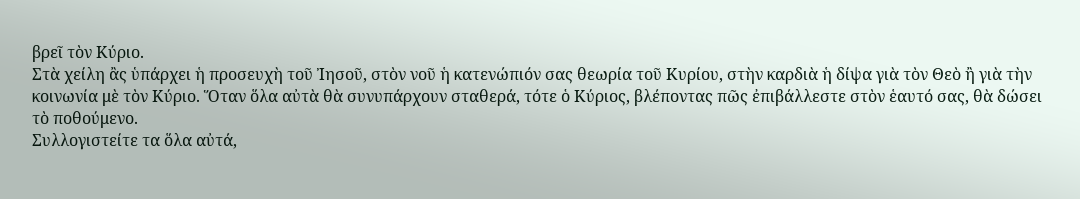βρεῖ τὸν Κύριο.
Στὰ χείλη ἂς ὑπάρχει ἡ προσευχὴ τοῦ Ἰησοῦ, στὸν νοῦ ἡ κατενώπιόν σας θεωρία τοῦ Κυρίου, στὴν καρδιὰ ἡ δίψα γιὰ τὸν Θεὸ ἢ γιὰ τὴν κοινωνία μὲ τὸν Κύριο. Ὅταν ὅλα αὐτὰ θὰ συνυπάρχουν σταθερά, τότε ὁ Κύριος, βλέποντας πῶς ἐπιβάλλεστε στὸν ἑαυτό σας, θὰ δώσει τὸ ποθούμενο.
Συλλογιστείτε τα ὅλα αὐτά,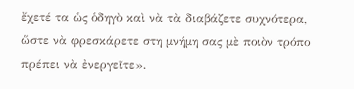ἔχετέ τα ὡς ὁδηγὸ καὶ νὰ τὰ διαβάζετε συχνότερα, ὥστε νὰ φρεσκάρετε στη μνήμη σας μὲ ποιὸν τρόπο πρέπει νὰ ἐνεργεῖτε».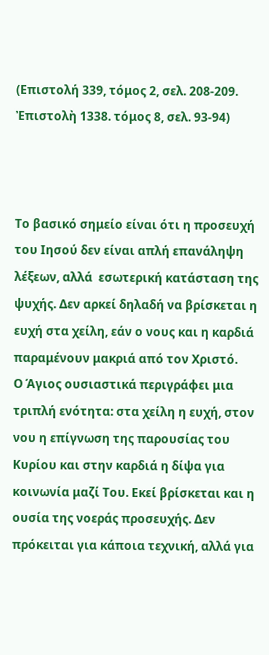(Επιστολή 339, τόμος 2, σελ. 208-209. Ἐπιστολὴ 1338. τόμος 8, σελ. 93-94)



Το βασικό σημείο είναι ότι η προσευχή του Ιησού δεν είναι απλή επανάληψη λέξεων, αλλά  εσωτερική κατάσταση της ψυχής. Δεν αρκεί δηλαδή να βρίσκεται η ευχή στα χείλη, εάν ο νους και η καρδιά παραμένουν μακριά από τον Χριστό.
Ο Άγιος ουσιαστικά περιγράφει μια τριπλή ενότητα: στα χείλη η ευχή, στον νου η επίγνωση της παρουσίας του Κυρίου και στην καρδιά η δίψα για κοινωνία μαζί Του. Εκεί βρίσκεται και η ουσία της νοεράς προσευχής. Δεν πρόκειται για κάποια τεχνική, αλλά για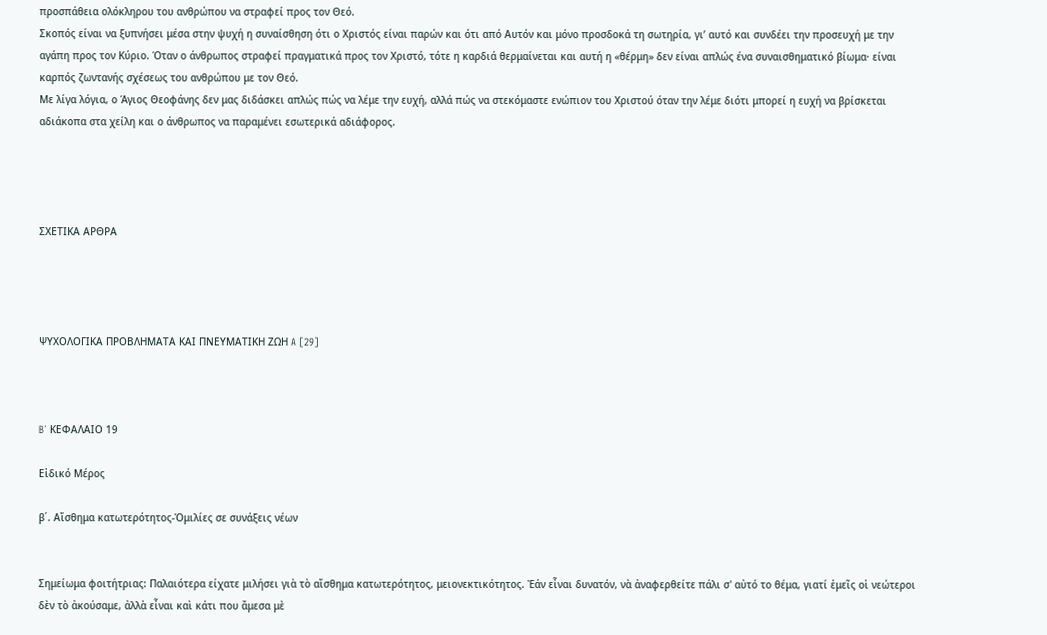προσπάθεια ολόκληρου του ανθρώπου να στραφεί προς τον Θεό.
Σκοπός είναι να ξυπνήσει μέσα στην ψυχή η συναίσθηση ότι ο Χριστός είναι παρών και ότι από Αυτόν και μόνο προσδοκά τη σωτηρία, γι’ αυτό και συνδέει την προσευχή με την αγάπη προς τον Κύριο. Όταν ο άνθρωπος στραφεί πραγματικά προς τον Χριστό, τότε η καρδιά θερμαίνεται και αυτή η «θέρμη» δεν είναι απλώς ένα συναισθηματικό βίωμα· είναι καρπός ζωντανής σχέσεως του ανθρώπου με τον Θεό.
Με λίγα λόγια, ο Άγιος Θεοφάνης δεν μας διδάσκει απλώς πώς να λέμε την ευχή, αλλά πώς να στεκόμαστε ενώπιον του Χριστού όταν την λέμε διότι μπορεί η ευχή να βρίσκεται αδιάκοπα στα χείλη και ο άνθρωπος να παραμένει εσωτερικά αδιάφορος.




ΣΧΕΤΙΚΑ ΑΡΘΡΑ




ΨΥΧΟΛΟΓΙΚΑ ΠΡΟΒΛΗΜΑΤΑ ΚΑΙ ΠΝΕΥΜΑΤΙΚΗ ΖΩΗ A [29]



B΄ ΚΕΦΑΛΑΙΟ 19

Εἰδικό Μέρος

β΄. Αἴσθημα κατωτερότητος-Ὁμιλίες σε συνάξεις νέων


Σημείωμα φοιτήτριας: Παλαιότερα είχατε μιλήσει γιὰ τὸ αἴσθημα κατωτερότητος, μειονεκτικότητος. Ἐάν εἶναι δυνατόν, νὰ ἀναφερθείτε πάλι σ' αὐτό το θέμα, γιατί ἐμεῖς οἱ νεώτεροι δὲν τὸ ἀκούσαμε, ἀλλὰ εἶναι καὶ κάτι που ἄμεσα μὲ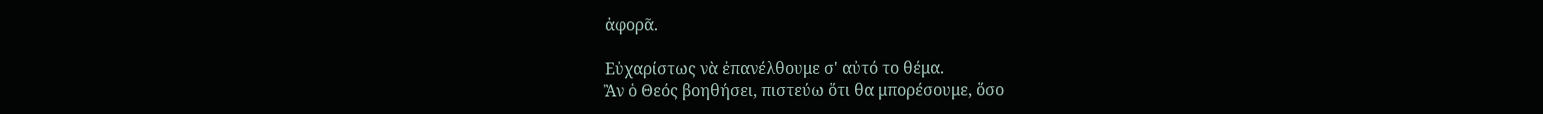ἀφορᾶ.

Εὐχαρίστως νὰ ἐπανέλθουμε σ' αὐτό το θέμα.
Ἂν ὁ Θεός βοηθήσει, πιστεύω ὅτι θα μπορέσουμε, ὅσο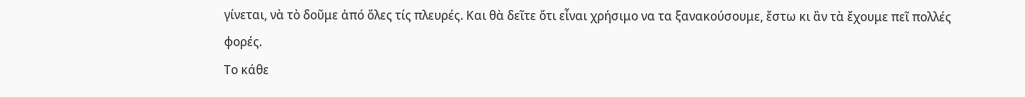γίνεται, νὰ τὸ δοῦμε ἀπό ὅλες τίς πλευρές. Και θὰ δεῖτε ὅτι εἶναι χρήσιμο να τα ξανακούσουμε, ἔστω κι ἂν τὰ ἔχουμε πεῖ πολλές φορές.
Το κάθε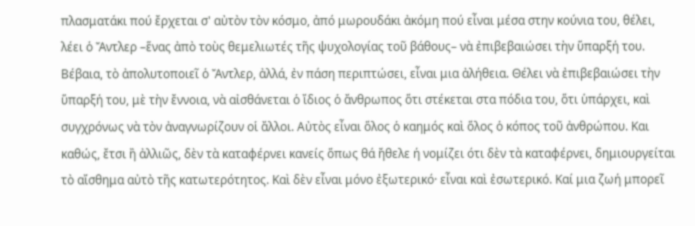πλασματάκι πού ἔρχεται σ' αὐτὸν τὸν κόσμο, ἀπό μωρουδάκι ἀκόμη πού εἶναι μέσα στην κούνια του, θέλει, λέει ὁ Ἄντλερ –ἕνας ἀπὸ τοὺς θεμελιωτές τῆς ψυχολογίας τοῦ βάθους– νὰ ἐπιβεβαιώσει τὴν ὕπαρξή του. Βέβαια, τὸ ἀπολυτοποιεῖ ὁ Ἄντλερ, ἀλλά, ἐν πάση περιπτώσει, εἶναι μια ἀλήθεια. Θέλει νὰ ἐπιβεβαιώσει τὴν ὕπαρξή του, μὲ τὴν ἔννοια, νὰ αἰσθάνεται ὁ ἴδιος ὁ ἄνθρωπος ὅτι στέκεται στα πόδια του, ὅτι ὑπάρχει, καὶ συγχρόνως νὰ τὸν ἀναγνωρίζουν οἱ ἄλλοι. Αὐτὸς εἶναι ὅλος ὁ καημός καὶ ὅλος ὁ κόπος τοῦ ἀνθρώπου. Και καθώς, ἔτσι ἢ ἀλλιῶς, δὲν τὰ καταφέρνει κανείς ὅπως θά ἤθελε ή νομίζει ότι δὲν τὰ καταφέρνει, δημιουργείται τὸ αἴσθημα αὐτὸ τῆς κατωτερότητος. Καὶ δὲν εἶναι μόνο ἐξωτερικό· εἶναι καὶ ἐσωτερικό. Καί μια ζωή μπορεῖ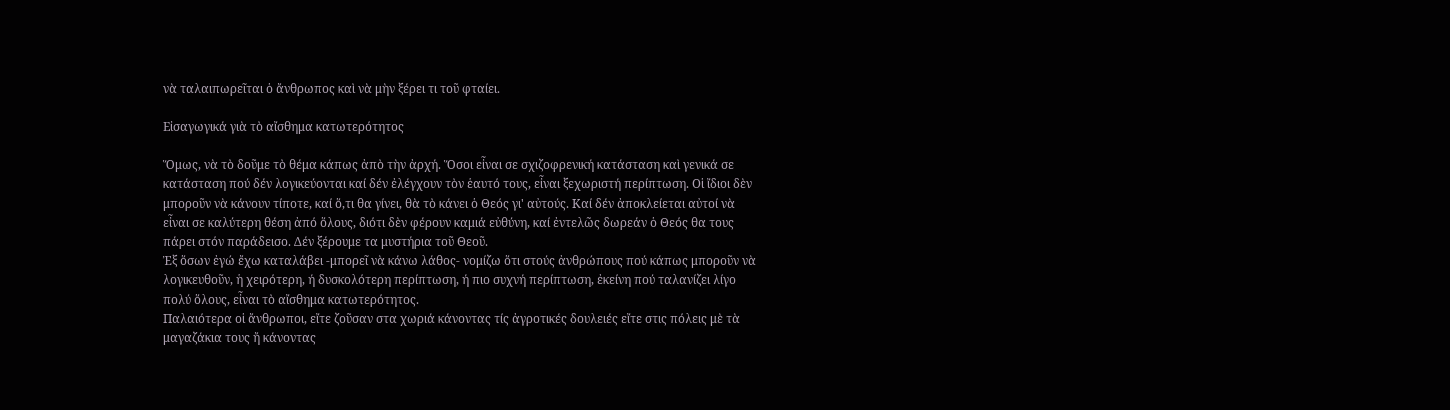νὰ ταλαιπωρεῖται ὁ ἄνθρωπος καὶ νὰ μὴν ξέρει τι τοῦ φταίει.

Εἰσαγωγικά γιὰ τὸ αἴσθημα κατωτερότητος

Ὅμως, νὰ τὸ δοῦμε τὸ θέμα κάπως ἀπὸ τὴν ἀρχή. Ὅσοι εἶναι σε σχιζοφρενική κατάσταση καὶ γενικά σε κατάσταση πού δέν λογικεύονται καί δέν ἐλέγχουν τὸν ἑαυτό τους, εἶναι ξεχωριστή περίπτωση. Οἱ ἴδιοι δὲν μποροῦν νὰ κάνουν τίποτε, καί ὅ,τι θα γίνει, θὰ τὸ κάνει ὁ Θεός γι' αὐτούς. Καί δέν ἀποκλείεται αὐτοί νὰ εἶναι σε καλύτερη θέση ἀπό ὅλους, διότι δὲν φέρουν καμιά εὐθύνη, καί ἐντελῶς δωρεάν ὁ Θεός θα τους πάρει στόν παράδεισο. Δέν ξέρουμε τα μυστήρια τοῦ Θεοῦ.
Ἐξ ὅσων ἐγώ ἔχω καταλάβει -μπορεῖ νὰ κάνω λάθος- νομίζω ὅτι στούς ἀνθρώπους πού κάπως μποροῦν νὰ λογικευθοῦν, ἡ χειρότερη, ή δυσκολότερη περίπτωση, ή πιο συχνή περίπτωση, ἐκείνη πού ταλανίζει λίγο πολύ ὅλους, εἶναι τὸ αἴσθημα κατωτερότητος.
Παλαιότερα οἱ ἄνθρωποι, εἴτε ζοῦσαν στα χωριά κάνοντας τίς ἀγροτικές δουλειές εἴτε στις πόλεις μὲ τὰ μαγαζάκια τους ἤ κάνοντας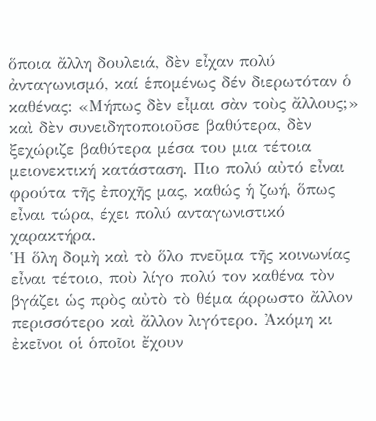ὅποια ἄλλη δουλειά, δὲν εἶχαν πολύ ἀνταγωνισμό, καί ἑπομένως δέν διερωτόταν ὁ καθένας: «Μήπως δὲν εἶμαι σὰν τοὺς ἄλλους;» καὶ δὲν συνειδητοποιοῦσε βαθύτερα, δὲν ξεχώριζε βαθύτερα μέσα του μια τέτοια μειονεκτική κατάσταση. Πιο πολύ αὐτό εἶναι φρούτα τῆς ἐποχῆς μας, καθώς ἡ ζωή, ὅπως εἶναι τώρα, έχει πολύ ανταγωνιστικό χαρακτήρα.
Ἡ ὅλη δομὴ καὶ τὸ ὅλο πνεῦμα τῆς κοινωνίας εἶναι τέτοιο, ποὺ λίγο πολύ τον καθένα τὸν βγάζει ὡς πρὸς αὐτὸ τὸ θέμα άρρωστο ἄλλον περισσότερο καὶ ἄλλον λιγότερο. Ἀκόμη κι ἐκεῖνοι οἱ ὁποῖοι ἔχουν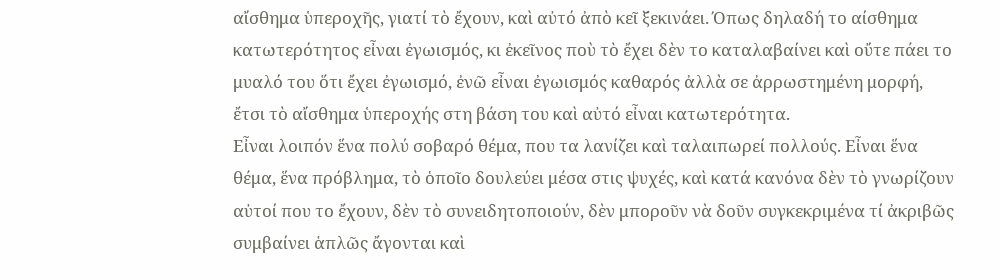αἴσθημα ὑπεροχῆς, γιατί τὸ ἔχουν, καὶ αὐτό ἀπὸ κεῖ ξεκινάει. Όπως δηλαδή το αίσθημα κατωτερότητος εἶναι ἐγωισμός, κι ἐκεῖνος ποὺ τὸ ἔχει δὲν το καταλαβαίνει καὶ οὔτε πάει το μυαλό του ὅτι ἔχει ἐγωισμό, ἐνῶ εἶναι ἐγωισμός καθαρός ἀλλὰ σε ἀρρωστημένη μορφή, ἔτσι τὸ αἴσθημα ὑπεροχής στη βάση του καὶ αὐτό εἶναι κατωτερότητα.
Εἶναι λοιπόν ἕνα πολύ σοβαρό θέμα, που τα λανίζει καὶ ταλαιπωρεί πολλούς. Εἶναι ἕνα θέμα, ἕνα πρόβλημα, τὸ ὁποῖο δουλεύει μέσα στις ψυχές, καὶ κατά κανόνα δὲν τὸ γνωρίζουν αὐτοί που το ἔχουν, δὲν τὸ συνειδητοποιούν, δὲν μποροῦν νὰ δοῦν συγκεκριμένα τί ἀκριβῶς συμβαίνει ἁπλῶς ἄγονται καὶ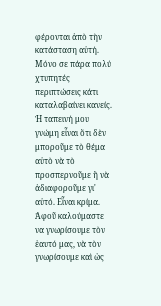φέρονται ἀπὸ τὴν κατάσταση αὐτή. Μόνο σε πάρα πολύ χτυπητές περιπτώσεις κάτι καταλαβαίνει κανείς.
Ἡ ταπεινή μου γνώμη εἶναι ὅτι δὲν μποροῦμε τὸ θέμα αὐτὸ νὰ τὸ προσπερνοῦμε ἢ νὰ ἀδιαφοροῦμε γι' αὐτό. Εἶναι κρίμα. Ἀφοῦ καλούμαστε να γνωρίσουμε τὸν ἑαυτό μας, νὰ τὸν γνωρίσουμε καὶ ὡς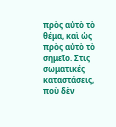πρὸς αὐτὸ τὸ θέμα, καὶ ὡς πρὸς αὐτὸ τὸ σημεῖο. Στις σωματικές καταστάσεις, ποὺ δὲν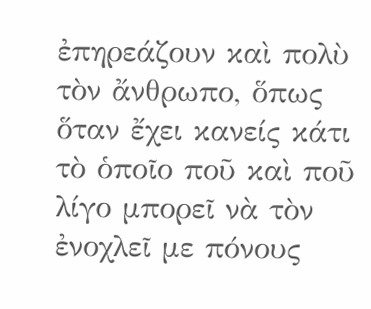ἐπηρεάζουν καὶ πολὺ τὸν ἄνθρωπο, ὅπως ὅταν ἔχει κανείς κάτι τὸ ὁποῖο ποῦ καὶ ποῦ λίγο μπορεῖ νὰ τὸν ἐνοχλεῖ με πόνους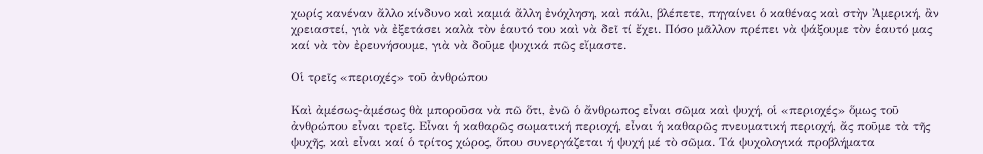χωρίς κανέναν ἄλλο κίνδυνο καὶ καμιά ἄλλη ἐνόχληση, καὶ πάλι, βλέπετε, πηγαίνει ὁ καθένας καὶ στὴν Ἀμερική, ἂν χρειαστεί, γιὰ νὰ ἐξετάσει καλὰ τὸν ἑαυτό του καὶ νὰ δεῖ τί ἔχει. Πόσο μᾶλλον πρέπει νὰ ψάξουμε τὸν ἑαυτό μας καί νὰ τὸν ἐρευνήσουμε, γιὰ νὰ δοῦμε ψυχικά πῶς εἴμαστε.

Οἱ τρεῖς «περιοχές» τοῦ ἀνθρώπου

Καὶ ἀμέσως-ἀμέσως θὰ μποροῦσα νὰ πῶ ὅτι, ἐνῶ ὁ ἄνθρωπος εἶναι σῶμα καὶ ψυχή, οἱ «περιοχές» ὅμως τοῦ ἀνθρώπου εἶναι τρεῖς. Εἶναι ἡ καθαρῶς σωματική περιοχή, εἶναι ἡ καθαρῶς πνευματική περιοχή, ἄς ποῦμε τὰ τῆς ψυχῆς, καὶ εἶναι καί ὁ τρίτος χώρος, ὅπου συνεργάζεται ή ψυχή μέ τὸ σῶμα. Τά ψυχολογικά προβλήματα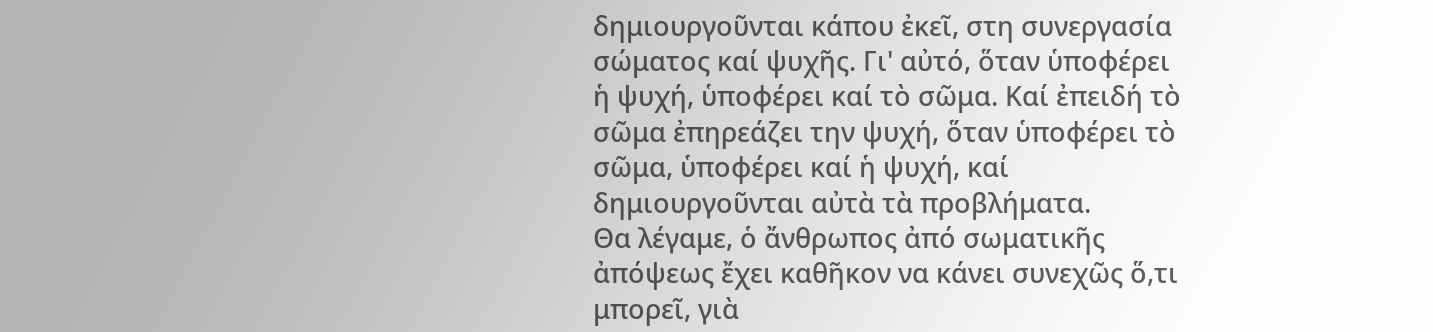δημιουργοῦνται κάπου ἐκεῖ, στη συνεργασία σώματος καί ψυχῆς. Γι' αὐτό, ὅταν ὑποφέρει ἡ ψυχή, ὑποφέρει καί τὸ σῶμα. Καί ἐπειδή τὸ σῶμα ἐπηρεάζει την ψυχή, ὅταν ὑποφέρει τὸ σῶμα, ὑποφέρει καί ἡ ψυχή, καί δημιουργοῦνται αὐτὰ τὰ προβλήματα.
Θα λέγαμε, ὁ ἄνθρωπος ἀπό σωματικῆς ἀπόψεως ἔχει καθῆκον να κάνει συνεχῶς ὅ,τι μπορεῖ, γιὰ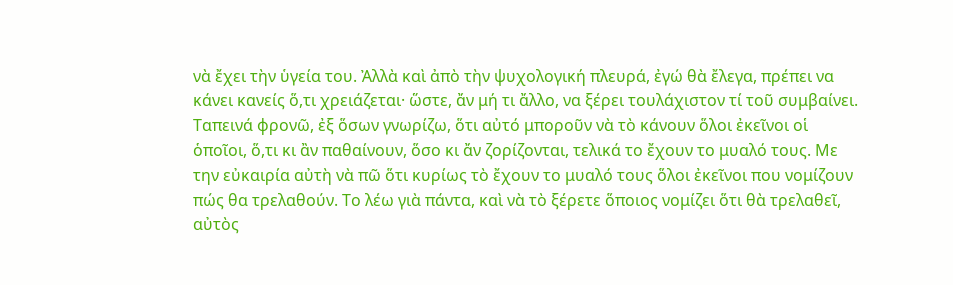νὰ ἔχει τὴν ὑγεία του. Ἀλλὰ καὶ ἀπὸ τὴν ψυχολογική πλευρά, ἐγώ θὰ ἔλεγα, πρέπει να κάνει κανείς ὅ,τι χρειάζεται· ὥστε, ἄν μή τι ἄλλο, να ξέρει τουλάχιστον τί τοῦ συμβαίνει. Ταπεινά φρονῶ, ἐξ ὅσων γνωρίζω, ὅτι αὐτό μποροῦν νὰ τὸ κάνουν ὅλοι ἐκεῖνοι οἱ ὁποῖοι, ὅ,τι κι ἂν παθαίνουν, ὅσο κι ἄν ζορίζονται, τελικά το ἔχουν το μυαλό τους. Με την εὐκαιρία αὐτὴ νὰ πῶ ὅτι κυρίως τὸ ἔχουν το μυαλό τους ὅλοι ἐκεῖνοι που νομίζουν πώς θα τρελαθούν. Το λέω γιὰ πάντα, καὶ νὰ τὸ ξέρετε ὅποιος νομίζει ὅτι θὰ τρελαθεῖ, αὐτὸς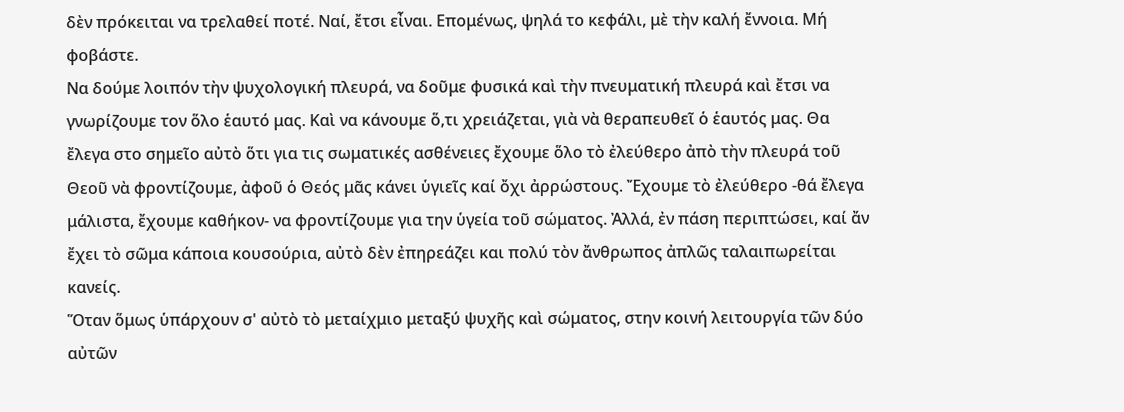δὲν πρόκειται να τρελαθεί ποτέ. Ναί, ἔτσι εἶναι. Επομένως, ψηλά το κεφάλι, μὲ τὴν καλή ἔννοια. Μή φοβάστε.
Να δούμε λοιπόν τὴν ψυχολογική πλευρά, να δοῦμε φυσικά καὶ τὴν πνευματική πλευρά καὶ ἔτσι να γνωρίζουμε τον ὅλο ἑαυτό μας. Καὶ να κάνουμε ὅ,τι χρειάζεται, γιὰ νὰ θεραπευθεῖ ὁ ἑαυτός μας. Θα ἔλεγα στο σημεῖο αὐτὸ ὅτι για τις σωματικές ασθένειες ἔχουμε ὅλο τὸ ἐλεύθερο ἀπὸ τὴν πλευρά τοῦ Θεοῦ νὰ φροντίζουμε, ἀφοῦ ὁ Θεός μᾶς κάνει ὑγιεῖς καί ὄχι ἀρρώστους. Ἔχουμε τὸ ἐλεύθερο -θά ἔλεγα μάλιστα, ἔχουμε καθήκον- να φροντίζουμε για την ὑγεία τοῦ σώματος. Ἀλλά, ἐν πάση περιπτώσει, καί ἄν ἔχει τὸ σῶμα κάποια κουσούρια, αὐτὸ δὲν ἐπηρεάζει και πολύ τὸν ἄνθρωπος ἀπλῶς ταλαιπωρείται κανείς.
Ὅταν ὅμως ὑπάρχουν σ' αὐτὸ τὸ μεταίχμιο μεταξύ ψυχῆς καὶ σώματος, στην κοινή λειτουργία τῶν δύο αὐτῶν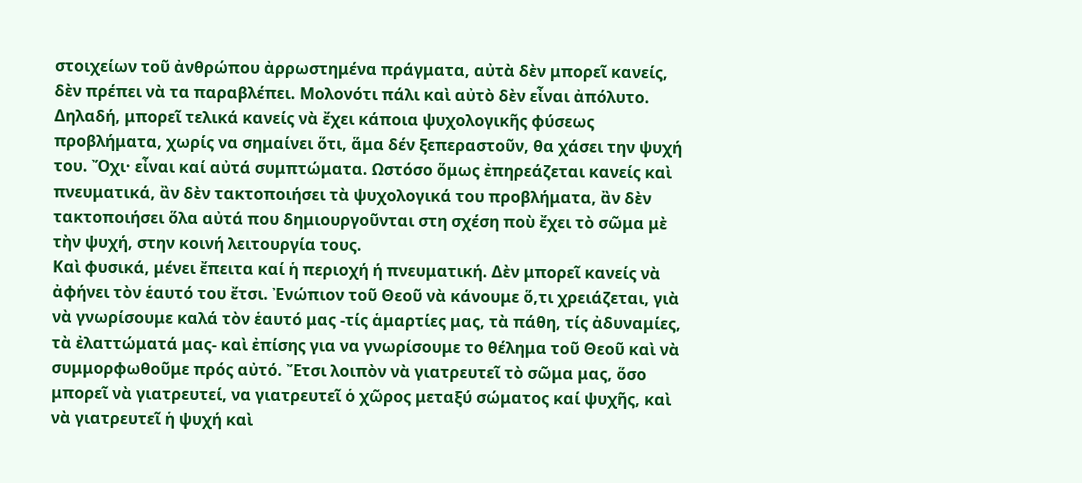στοιχείων τοῦ ἀνθρώπου ἀρρωστημένα πράγματα, αὐτὰ δὲν μπορεῖ κανείς, δὲν πρέπει νὰ τα παραβλέπει. Μολονότι πάλι καὶ αὐτὸ δὲν εἶναι ἀπόλυτο. Δηλαδή, μπορεῖ τελικά κανείς νὰ ἔχει κάποια ψυχολογικῆς φύσεως προβλήματα, χωρίς να σημαίνει ὅτι, ἅμα δέν ξεπεραστοῦν, θα χάσει την ψυχή του. Ὄχι· εἶναι καί αὐτά συμπτώματα. Ωστόσο ὅμως ἐπηρεάζεται κανείς καὶ πνευματικά, ἂν δὲν τακτοποιήσει τὰ ψυχολογικά του προβλήματα, ἂν δὲν τακτοποιήσει ὅλα αὐτά που δημιουργοῦνται στη σχέση ποὺ ἔχει τὸ σῶμα μὲ τὴν ψυχή, στην κοινή λειτουργία τους.
Καὶ φυσικά, μένει ἔπειτα καί ἡ περιοχή ή πνευματική. Δὲν μπορεῖ κανείς νὰ ἀφήνει τὸν ἑαυτό του ἔτσι. Ἐνώπιον τοῦ Θεοῦ νὰ κάνουμε ὅ,τι χρειάζεται, γιὰ νὰ γνωρίσουμε καλά τὸν ἑαυτό μας -τίς ἁμαρτίες μας, τὰ πάθη, τίς ἀδυναμίες, τὰ ἐλαττώματά μας- καὶ ἐπίσης για να γνωρίσουμε το θέλημα τοῦ Θεοῦ καὶ νὰ συμμορφωθοῦμε πρός αὐτό. Ἔτσι λοιπὸν νὰ γιατρευτεῖ τὸ σῶμα μας, ὅσο μπορεῖ νὰ γιατρευτεί, να γιατρευτεῖ ὁ χῶρος μεταξύ σώματος καί ψυχῆς, καὶ νὰ γιατρευτεῖ ἡ ψυχή καὶ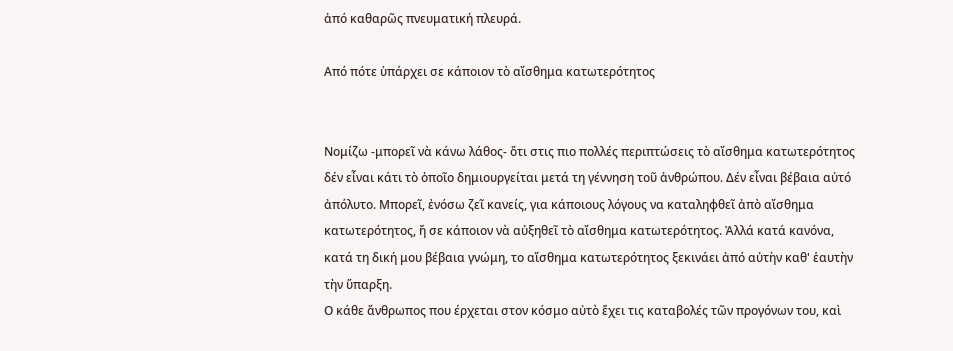ἀπό καθαρῶς πνευματική πλευρά.

Από πότε ὑπάρχει σε κάποιον τὸ αἴσθημα κατωτερότητος


Νομίζω -μπορεῖ νὰ κάνω λάθος- ὅτι στις πιο πολλές περιπτώσεις τὸ αἴσθημα κατωτερότητος δέν εἶναι κάτι τὸ ὁποῖο δημιουργείται μετά τη γέννηση τοῦ ἀνθρώπου. Δέν εἶναι βέβαια αὐτό ἀπόλυτο. Μπορεῖ, ἐνόσω ζεῖ κανείς, για κάποιους λόγους να καταληφθεῖ ἀπὸ αἴσθημα κατωτερότητος, ἤ σε κάποιον νὰ αὐξηθεῖ τὸ αἴσθημα κατωτερότητος. Ἀλλά κατά κανόνα, κατά τη δική μου βέβαια γνώμη, το αἴσθημα κατωτερότητος ξεκινάει ἀπό αὐτὴν καθ' ἑαυτὴν τὴν ὕπαρξη.
Ο κάθε ἄνθρωπος που έρχεται στον κόσμο αὐτὸ ἔχει τις καταβολές τῶν προγόνων του, καὶ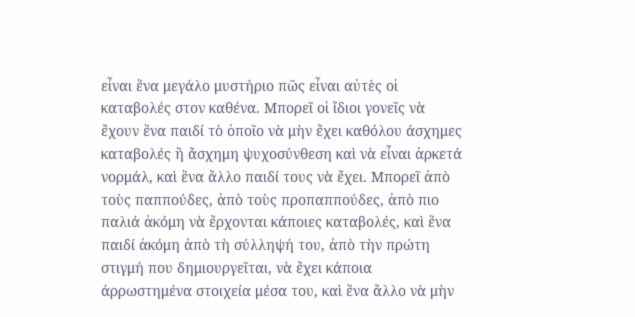εἶναι ἕνα μεγάλο μυστήριο πῶς εἶναι αὐτὲς οἱ καταβολές στον καθένα. Μπορεῖ οἱ ἴδιοι γονεῖς νὰ ἔχουν ἕνα παιδί τὸ ὁποῖο νὰ μὴν ἔχει καθόλου άσχημες καταβολές ἢ ἄσχημη ψυχοσύνθεση καὶ νὰ εἶναι ἀρκετά νορμάλ, καὶ ἕνα ἄλλο παιδί τους νὰ ἔχει. Μπορεῖ ἀπὸ τοὺς παππούδες, ἀπὸ τοὺς προπαππούδες, ἀπὸ πιο παλιά ἀκόμη νὰ ἔρχονται κάποιες καταβολές, καὶ ἕνα παιδί ἀκόμη ἀπὸ τὴ σύλληψή του, ἀπὸ τὴν πρώτη στιγμή που δημιουργεῖται, νὰ ἔχει κάποια άρρωστημένα στοιχεία μέσα του, καὶ ἕνα ἄλλο νὰ μὴν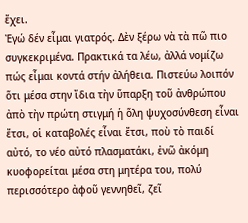ἔχει.
Ἐγώ δέν εἶμαι γιατρός. Δὲν ξέρω νὰ τὰ πῶ πιο συγκεκριμένα. Πρακτικά τα λέω, ἀλλά νομίζω πώς εἶμαι κοντά στήν ἀλήθεια. Πιστεύω λοιπόν ὅτι μέσα στην ἴδια τὴν ὕπαρξη τοῦ ἀνθρώπου ἀπὸ τὴν πρώτη στιγμή ἡ ὅλη ψυχοσύνθεση εἶναι ἔτσι, οἱ καταβολές εἶναι ἔτσι, ποὺ τὸ παιδί αὐτό, το νέο αὐτό πλασματάκι, ἐνῶ ἀκόμη κυοφορείται μέσα στη μητέρα του, πολύ περισσότερο ἀφοῦ γεννηθεῖ, ζεῖ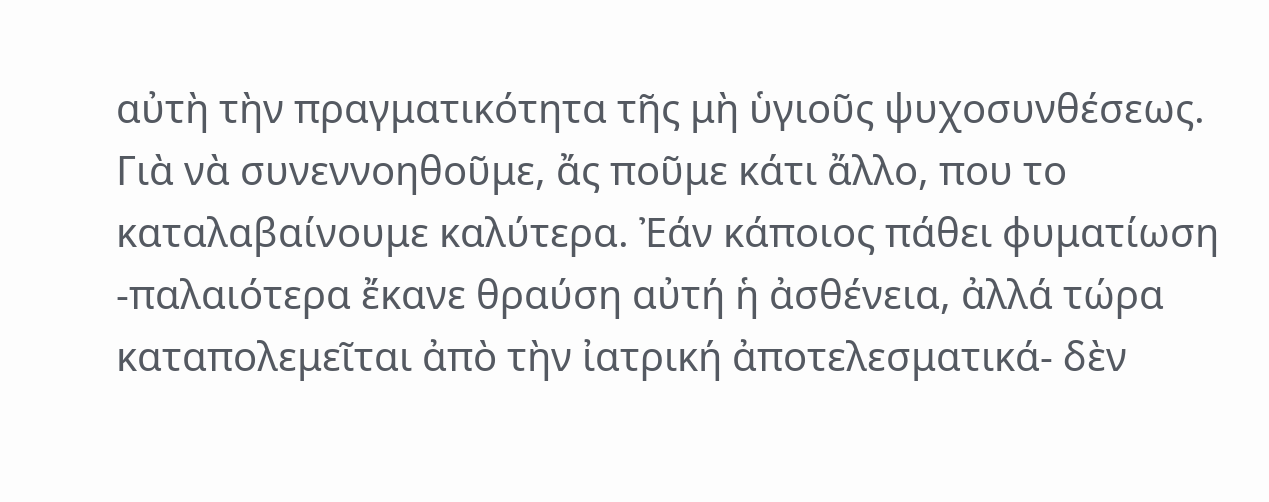αὐτὴ τὴν πραγματικότητα τῆς μὴ ὑγιοῦς ψυχοσυνθέσεως.
Γιὰ νὰ συνεννοηθοῦμε, ἄς ποῦμε κάτι ἄλλο, που το καταλαβαίνουμε καλύτερα. Ἐάν κάποιος πάθει φυματίωση -παλαιότερα ἔκανε θραύση αὐτή ἡ ἀσθένεια, ἀλλά τώρα καταπολεμεῖται ἀπὸ τὴν ἰατρική ἀποτελεσματικά- δὲν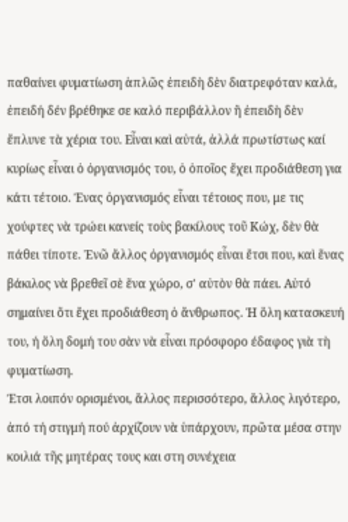παθαίνει φυματίωση ἁπλῶς ἐπειδὴ δὲν διατρεφόταν καλά, ἐπειδή δέν βρέθηκε σε καλό περιβάλλον ἢ ἐπειδὴ δὲν ἔπλυνε τὰ χέρια του. Εἶναι καὶ αὐτά, ἀλλά πρωτίστως καί κυρίως εἶναι ὁ ὀργανισμός του, ὁ ὁποῖος ἔχει προδιάθεση για κάτι τέτοιο. Ένας ὀργανισμός εἶναι τέτοιος που, με τις χούφτες νὰ τρώει κανείς τοὺς βακίλους τοῦ Κώχ, δὲν θὰ πάθει τίποτε. Ἐνῶ ἄλλος ὀργανισμός εἶναι ἔτσι που, καὶ ἕνας βάκιλος νὰ βρεθεῖ σὲ ἕνα χώρο, σ' αὐτὸν θὰ πάει. Αὐτό σημαίνει ὅτι ἔχει προδιάθεση ὁ ἄνθρωπος. Ἡ ὅλη κατασκευή του, ή ὅλη δομή του σὰν νὰ εἶναι πρόσφορο έδαφος γιὰ τὴ φυματίωση.
Έτσι λοιπόν ορισμένοι, ἄλλος περισσότερο, ἄλλος λιγότερο, ἀπό τή στιγμή πού ἀρχίζουν νὰ ὑπάρχουν, πρῶτα μέσα στην κοιλιά τῆς μητέρας τους και στη συνέχεια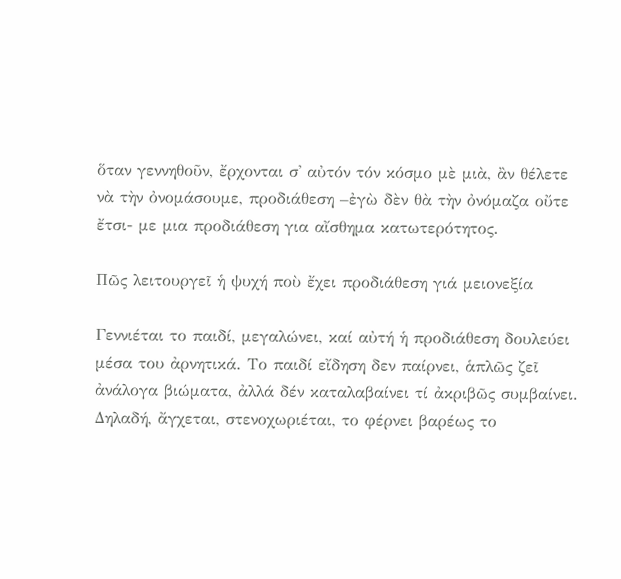ὅταν γεννηθοῦν, ἔρχονται σ' αὐτόν τόν κόσμο μὲ μιὰ, ἂν θέλετε νὰ τὴν ὀνομάσουμε, προδιάθεση –ἐγὼ δὲν θὰ τὴν ὀνόμαζα οὔτε ἔτσι- με μια προδιάθεση για αἴσθημα κατωτερότητος.

Πῶς λειτουργεῖ ἡ ψυχή ποὺ ἔχει προδιάθεση γιά μειονεξία

Γεννιέται το παιδί, μεγαλώνει, καί αὐτή ἡ προδιάθεση δουλεύει μέσα του ἀρνητικά. Το παιδί εἴδηση δεν παίρνει, ἁπλῶς ζεῖ ἀνάλογα βιώματα, ἀλλά δέν καταλαβαίνει τί ἀκριβῶς συμβαίνει. Δηλαδή, ἄγχεται, στενοχωριέται, το φέρνει βαρέως το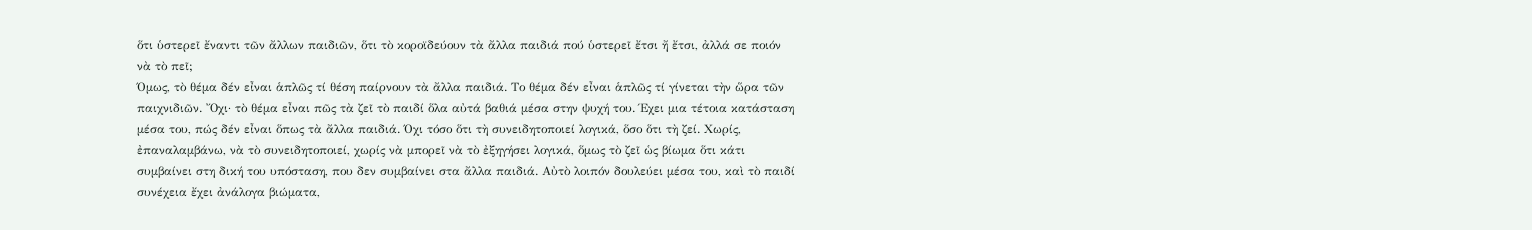ὅτι ὑστερεῖ ἔναντι τῶν ἄλλων παιδιῶν, ὅτι τὸ κοροϊδεύουν τὰ ἄλλα παιδιά πού ὑστερεῖ ἔτσι ἤ ἔτσι, ἀλλά σε ποιόν νὰ τὸ πεῖ;
Όμως, τὸ θέμα δέν εἶναι ἁπλῶς τί θέση παίρνουν τὰ ἄλλα παιδιά. Το θέμα δέν εἶναι ἁπλῶς τί γίνεται τὴν ὥρα τῶν παιχνιδιῶν. Ὄχι· τὸ θέμα εἶναι πῶς τὰ ζεῖ τὸ παιδί ὅλα αὐτά βαθιά μέσα στην ψυχή του. Έχει μια τέτοια κατάσταση μέσα του, πώς δέν εἶναι ὅπως τὰ ἄλλα παιδιά. Όχι τόσο ὅτι τὴ συνειδητοποιεί λογικά, ὅσο ὅτι τὴ ζεί. Χωρίς, ἐπαναλαμβάνω, νὰ τὸ συνειδητοποιεί, χωρίς νὰ μπορεῖ νὰ τὸ ἐξηγήσει λογικά, ὅμως τὸ ζεῖ ὡς βίωμα ὅτι κάτι συμβαίνει στη δική του υπόσταση, που δεν συμβαίνει στα ἄλλα παιδιά. Αὐτὸ λοιπόν δουλεύει μέσα του, καὶ τὸ παιδί συνέχεια ἔχει ἀνάλογα βιώματα,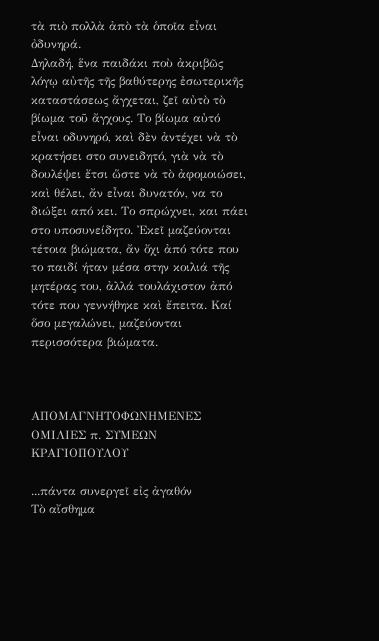τὰ πιὸ πολλὰ ἀπὸ τὰ ὁποῖα εἶναι ὀδυνηρά.
Δηλαδή, ἕνα παιδάκι ποὺ ἀκριβῶς λόγῳ αὐτῆς τῆς βαθύτερης ἐσωτερικῆς καταστάσεως ἄγχεται, ζεῖ αὐτὸ τὸ βίωμα τοῦ ἄγχους. Το βίωμα αὐτό εἶναι οδυνηρό, καὶ δὲν ἀντέχει νὰ τὸ κρατήσει στο συνειδητό, γιὰ νὰ τὸ δουλέψει ἔτσι ὥστε νὰ τὸ ἀφομοιώσει, καὶ θέλει, ἄν εἶναι δυνατόν, να το διώξει από κει. Το σπρώχνει, και πάει στο υποσυνείδητο. Ἐκεῖ μαζεύονται τέτοια βιώματα, ἄν ὄχι ἀπό τότε που το παιδί ήταν μέσα στην κοιλιά τῆς μητέρας του, ἀλλά τουλάχιστον ἀπό τότε που γεννήθηκε καὶ ἔπειτα. Καί ὅσο μεγαλώνει, μαζεύονται περισσότερα βιώματα.



ΑΠΟΜΑΓΝΗΤΟΦΩΝΗΜΕΝΕΣ ΟΜΙΛΙΕΣ π. ΣΥΜΕΩΝ ΚΡΑΓΙΟΠΟΥΛΟΥ

...πάντα συνεργεῖ εἰς ἀγαθόν
Τὸ αἴσθημα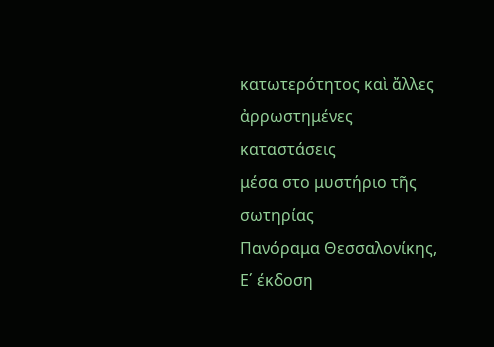κατωτερότητος καὶ ἄλλες ἀρρωστημένες καταστάσεις
μέσα στο μυστήριο τῆς σωτηρίας
Πανόραμα Θεσσαλονίκης, Ε΄ έκδοση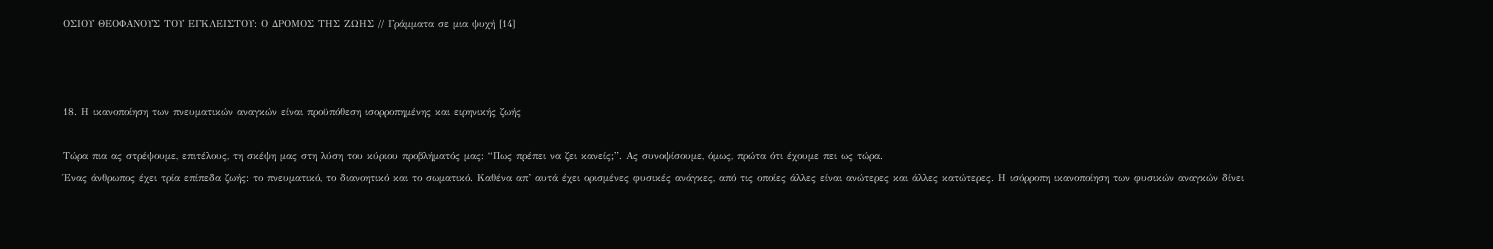ΟΣΙΟΥ ΘΕΟΦΑΝΟΥΣ ΤΟΥ ΕΓΚΛΕΙΣΤΟΥ: Ο ΔΡΟΜΟΣ ΤΗΣ ΖΩΗΣ // Γράμματα σε μια ψυχή [14]



18. Η ικανοποίηση των πνευματικών αναγκών είναι προϋπόθεση ισορροπημένης και ειρηνικής ζωής

Τώρα πια ας στρέψουμε, επιτέλους, τη σκέψη μας στη λύση του κύριου προβλήματός μας: “Πως πρέπει να ζει κανείς;”. Ας συνοψίσουμε, όμως, πρώτα ότι έχουμε πει ως τώρα.
Ένας άνθρωπος έχει τρία επίπεδα ζωής: το πνευματικό, το διανοητικό και το σωματικό. Καθένα απ’ αυτά έχει ορισμένες φυσικές ανάγκες, από τις οποίες άλλες είναι ανώτερες και άλλες κατώτερες. Η ισόρροπη ικανοποίηση των φυσικών αναγκών δίνει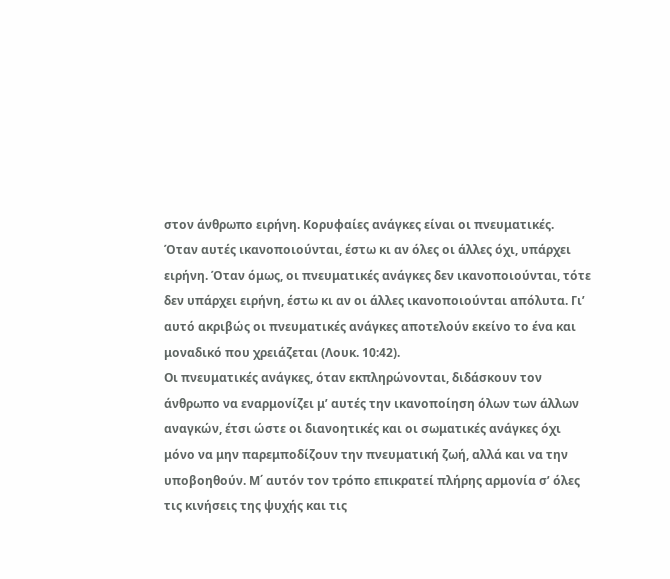στον άνθρωπο ειρήνη. Κορυφαίες ανάγκες είναι οι πνευματικές.
Όταν αυτές ικανοποιούνται, έστω κι αν όλες οι άλλες όχι, υπάρχει ειρήνη. Όταν όμως, οι πνευματικές ανάγκες δεν ικανοποιούνται, τότε δεν υπάρχει ειρήνη, έστω κι αν οι άλλες ικανοποιούνται απόλυτα. Γι’ αυτό ακριβώς οι πνευματικές ανάγκες αποτελούν εκείνο το ένα και μοναδικό που χρειάζεται (Λουκ. 10:42).
Οι πνευματικές ανάγκες, όταν εκπληρώνονται, διδάσκουν τον άνθρωπο να εναρμονίζει μ’ αυτές την ικανοποίηση όλων των άλλων αναγκών, έτσι ώστε οι διανοητικές και οι σωματικές ανάγκες όχι μόνο να μην παρεμποδίζουν την πνευματική ζωή, αλλά και να την υποβοηθούν. Μ΄ αυτόν τον τρόπο επικρατεί πλήρης αρμονία σ’ όλες τις κινήσεις της ψυχής και τις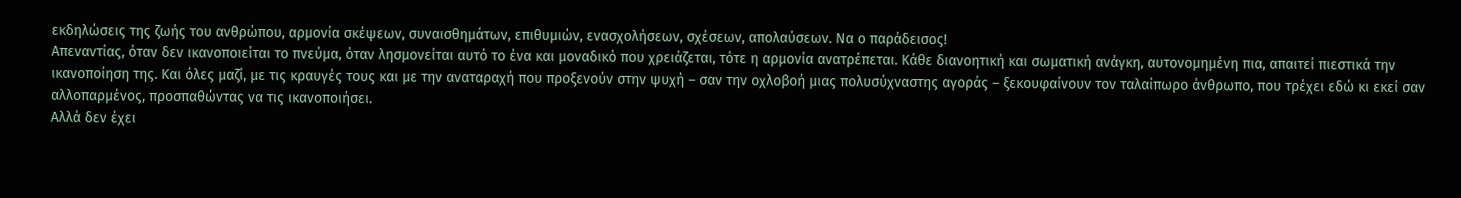εκδηλώσεις της ζωής του ανθρώπου, αρμονία σκέψεων, συναισθημάτων, επιθυμιών, ενασχολήσεων, σχέσεων, απολαύσεων. Να ο παράδεισος!
Απεναντίας, όταν δεν ικανοποιείται το πνεύμα, όταν λησμονείται αυτό το ένα και μοναδικό που χρειάζεται, τότε η αρμονία ανατρέπεται. Κάθε διανοητική και σωματική ανάγκη, αυτονομημένη πια, απαιτεί πιεστικά την ικανοποίηση της. Και όλες μαζί, με τις κραυγές τους και με την αναταραχή που προξενούν στην ψυχή – σαν την οχλοβοή μιας πολυσύχναστης αγοράς – ξεκουφαίνουν τον ταλαίπωρο άνθρωπο, που τρέχει εδώ κι εκεί σαν αλλοπαρμένος, προσπαθώντας να τις ικανοποιήσει.
Αλλά δεν έχει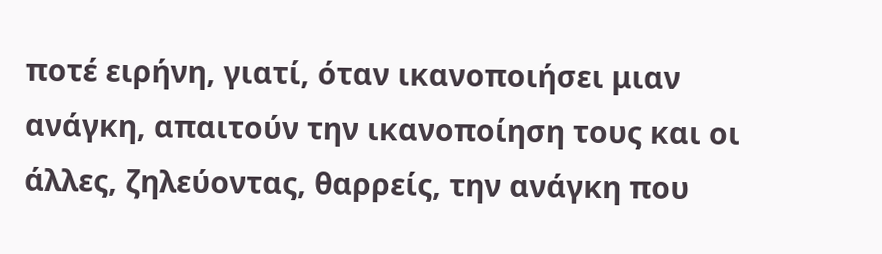ποτέ ειρήνη, γιατί, όταν ικανοποιήσει μιαν ανάγκη, απαιτούν την ικανοποίηση τους και οι άλλες, ζηλεύοντας, θαρρείς, την ανάγκη που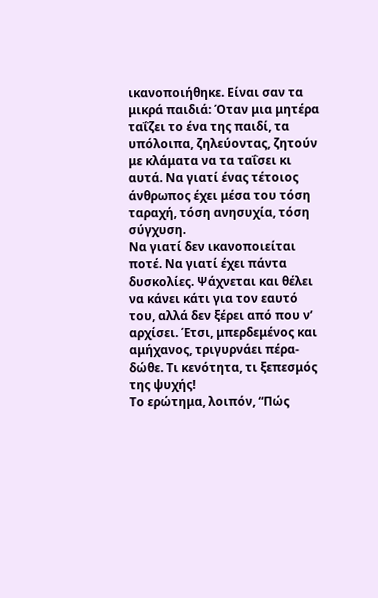ικανοποιήθηκε. Είναι σαν τα μικρά παιδιά: Όταν μια μητέρα ταΐζει το ένα της παιδί, τα υπόλοιπα, ζηλεύοντας, ζητούν με κλάματα να τα ταΐσει κι αυτά. Να γιατί ένας τέτοιος άνθρωπος έχει μέσα του τόση ταραχή, τόση ανησυχία, τόση σύγχυση.
Να γιατί δεν ικανοποιείται ποτέ. Να γιατί έχει πάντα δυσκολίες. Ψάχνεται και θέλει να κάνει κάτι για τον εαυτό του, αλλά δεν ξέρει από που ν’ αρχίσει. Έτσι, μπερδεμένος και αμήχανος, τριγυρνάει πέρα-δώθε. Τι κενότητα, τι ξεπεσμός της ψυχής!
Το ερώτημα, λοιπόν, “Πώς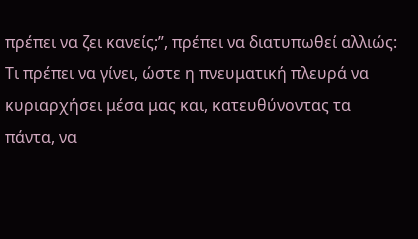πρέπει να ζει κανείς;”, πρέπει να διατυπωθεί αλλιώς: Τι πρέπει να γίνει, ώστε η πνευματική πλευρά να κυριαρχήσει μέσα μας και, κατευθύνοντας τα πάντα, να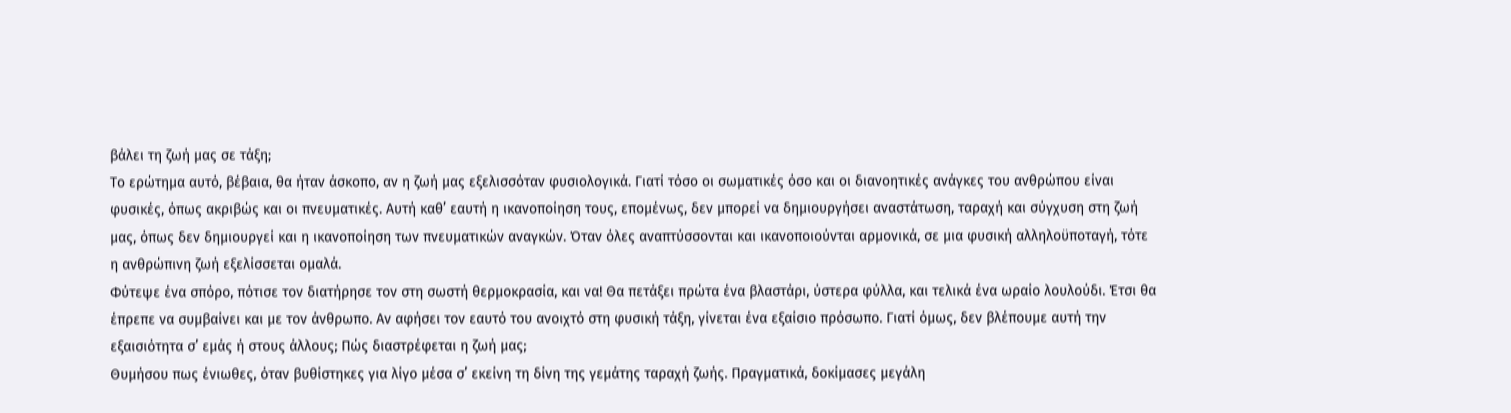βάλει τη ζωή μας σε τάξη;
Το ερώτημα αυτό, βέβαια, θα ήταν άσκοπο, αν η ζωή μας εξελισσόταν φυσιολογικά. Γιατί τόσο οι σωματικές όσο και οι διανοητικές ανάγκες του ανθρώπου είναι φυσικές, όπως ακριβώς και οι πνευματικές. Αυτή καθ’ εαυτή η ικανοποίηση τους, επομένως, δεν μπορεί να δημιουργήσει αναστάτωση, ταραχή και σύγχυση στη ζωή μας, όπως δεν δημιουργεί και η ικανοποίηση των πνευματικών αναγκών. Όταν όλες αναπτύσσονται και ικανοποιούνται αρμονικά, σε μια φυσική αλληλοϋποταγή, τότε η ανθρώπινη ζωή εξελίσσεται ομαλά.
Φύτεψε ένα σπόρο, πότισε τον διατήρησε τον στη σωστή θερμοκρασία, και να! Θα πετάξει πρώτα ένα βλαστάρι, ύστερα φύλλα, και τελικά ένα ωραίο λουλούδι. Έτσι θα έπρεπε να συμβαίνει και με τον άνθρωπο. Αν αφήσει τον εαυτό του ανοιχτό στη φυσική τάξη, γίνεται ένα εξαίσιο πρόσωπο. Γιατί όμως, δεν βλέπουμε αυτή την εξαισιότητα σ’ εμάς ή στους άλλους; Πώς διαστρέφεται η ζωή μας;
Θυμήσου πως ένιωθες, όταν βυθίστηκες για λίγο μέσα σ’ εκείνη τη δίνη της γεμάτης ταραχή ζωής. Πραγματικά, δοκίμασες μεγάλη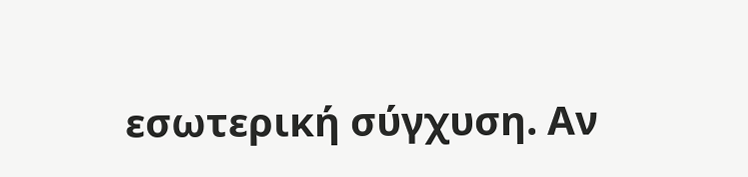εσωτερική σύγχυση. Αν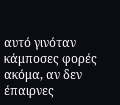αυτό γινόταν κάμποσες φορές ακόμα, αν δεν έπαιρνες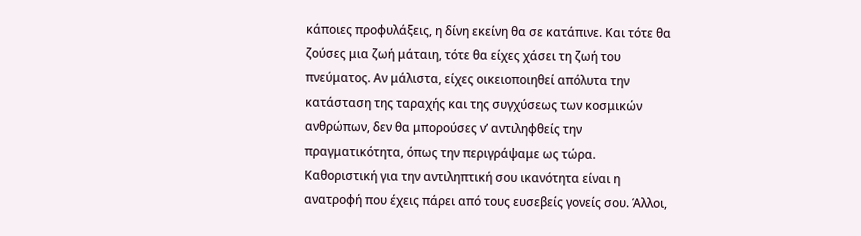κάποιες προφυλάξεις, η δίνη εκείνη θα σε κατάπινε. Και τότε θα ζούσες μια ζωή μάταιη, τότε θα είχες χάσει τη ζωή του πνεύματος. Αν μάλιστα, είχες οικειοποιηθεί απόλυτα την κατάσταση της ταραχής και της συγχύσεως των κοσμικών ανθρώπων, δεν θα μπορούσες ν’ αντιληφθείς την πραγματικότητα, όπως την περιγράψαμε ως τώρα.
Καθοριστική για την αντιληπτική σου ικανότητα είναι η ανατροφή που έχεις πάρει από τους ευσεβείς γονείς σου. Άλλοι,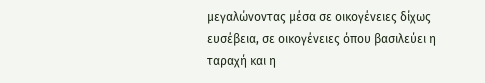μεγαλώνοντας μέσα σε οικογένειες δίχως ευσέβεια, σε οικογένειες όπου βασιλεύει η ταραχή και η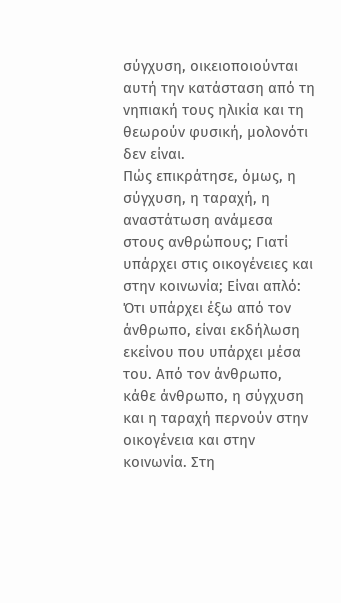σύγχυση, οικειοποιούνται αυτή την κατάσταση από τη νηπιακή τους ηλικία και τη θεωρούν φυσική, μολονότι δεν είναι.
Πώς επικράτησε, όμως, η σύγχυση, η ταραχή, η αναστάτωση ανάμεσα στους ανθρώπους; Γιατί υπάρχει στις οικογένειες και στην κοινωνία; Είναι απλό: Ότι υπάρχει έξω από τον άνθρωπο, είναι εκδήλωση εκείνου που υπάρχει μέσα του. Από τον άνθρωπο, κάθε άνθρωπο, η σύγχυση και η ταραχή περνούν στην οικογένεια και στην κοινωνία. Στη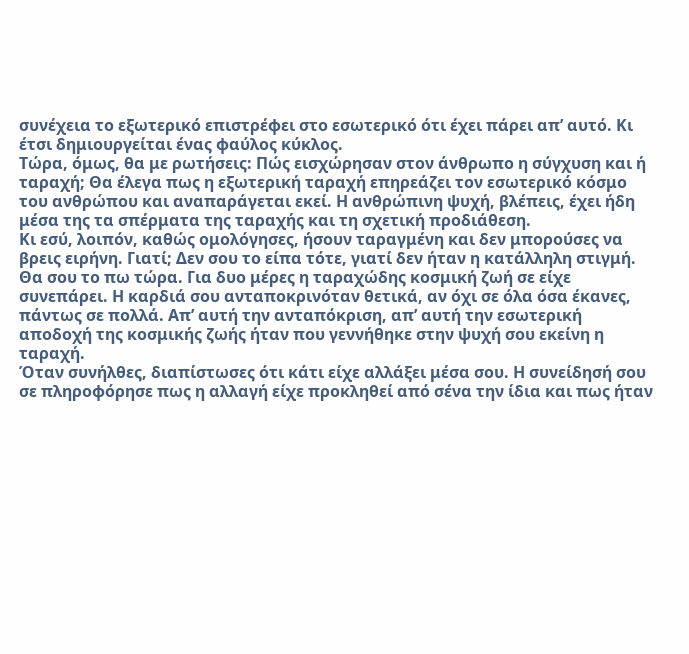συνέχεια το εξωτερικό επιστρέφει στο εσωτερικό ότι έχει πάρει απ’ αυτό. Κι έτσι δημιουργείται ένας φαύλος κύκλος.
Τώρα, όμως, θα με ρωτήσεις: Πώς εισχώρησαν στον άνθρωπο η σύγχυση και ή ταραχή; Θα έλεγα πως η εξωτερική ταραχή επηρεάζει τον εσωτερικό κόσμο του ανθρώπου και αναπαράγεται εκεί. Η ανθρώπινη ψυχή, βλέπεις, έχει ήδη μέσα της τα σπέρματα της ταραχής και τη σχετική προδιάθεση.
Κι εσύ, λοιπόν, καθώς ομολόγησες, ήσουν ταραγμένη και δεν μπορούσες να βρεις ειρήνη. Γιατί; Δεν σου το είπα τότε, γιατί δεν ήταν η κατάλληλη στιγμή. Θα σου το πω τώρα. Για δυο μέρες η ταραχώδης κοσμική ζωή σε είχε συνεπάρει. Η καρδιά σου ανταποκρινόταν θετικά, αν όχι σε όλα όσα έκανες, πάντως σε πολλά. Απ’ αυτή την ανταπόκριση, απ’ αυτή την εσωτερική αποδοχή της κοσμικής ζωής ήταν που γεννήθηκε στην ψυχή σου εκείνη η ταραχή.
Όταν συνήλθες, διαπίστωσες ότι κάτι είχε αλλάξει μέσα σου. Η συνείδησή σου σε πληροφόρησε πως η αλλαγή είχε προκληθεί από σένα την ίδια και πως ήταν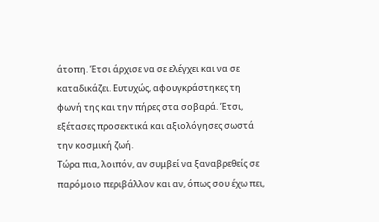άτοπη. Έτσι άρχισε να σε ελέγχει και να σε καταδικάζει. Ευτυχώς, αφουγκράστηκες τη φωνή της και την πήρες στα σοβαρά. Έτσι, εξέτασες προσεκτικά και αξιολόγησες σωστά την κοσμική ζωή.
Τώρα πια, λοιπόν, αν συμβεί να ξαναβρεθείς σε παρόμοιο περιβάλλον και αν, όπως σου έχω πει,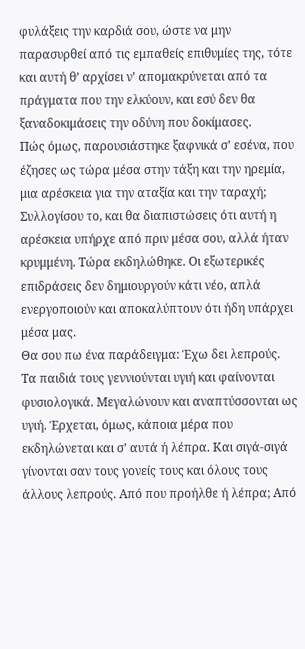φυλάξεις την καρδιά σου, ώστε να μην παρασυρθεί από τις εμπαθείς επιθυμίες της, τότε και αυτή θ’ αρχίσει ν’ απομακρύνεται από τα πράγματα που την ελκύουν, και εσύ δεν θα ξαναδοκιμάσεις την οδύνη που δοκίμασες.
Πώς όμως, παρουσιάστηκε ξαφνικά σ’ εσένα, που έζησες ως τώρα μέσα στην τάξη και την ηρεμία, μια αρέσκεια για την αταξία και την ταραχή; Συλλογίσου το, και θα διαπιστώσεις ότι αυτή η αρέσκεια υπήρχε από πριν μέσα σου, αλλά ήταν κρυμμένη. Τώρα εκδηλώθηκε. Οι εξωτερικές επιδράσεις δεν δημιουργούν κάτι νέο, απλά ενεργοποιούν και αποκαλύπτουν ότι ήδη υπάρχει μέσα μας.
Θα σου πω ένα παράδειγμα: Έχω δει λεπρούς. Τα παιδιά τους γεννιούνται υγιή και φαίνονται φυσιολογικά. Μεγαλώνουν και αναπτύσσονται ως υγιή. Έρχεται, όμως, κάποια μέρα που εκδηλώνεται και σ’ αυτά ή λέπρα. Και σιγά-σιγά γίνονται σαν τους γονείς τους και όλους τους άλλους λεπρούς. Από που προήλθε ή λέπρα; Από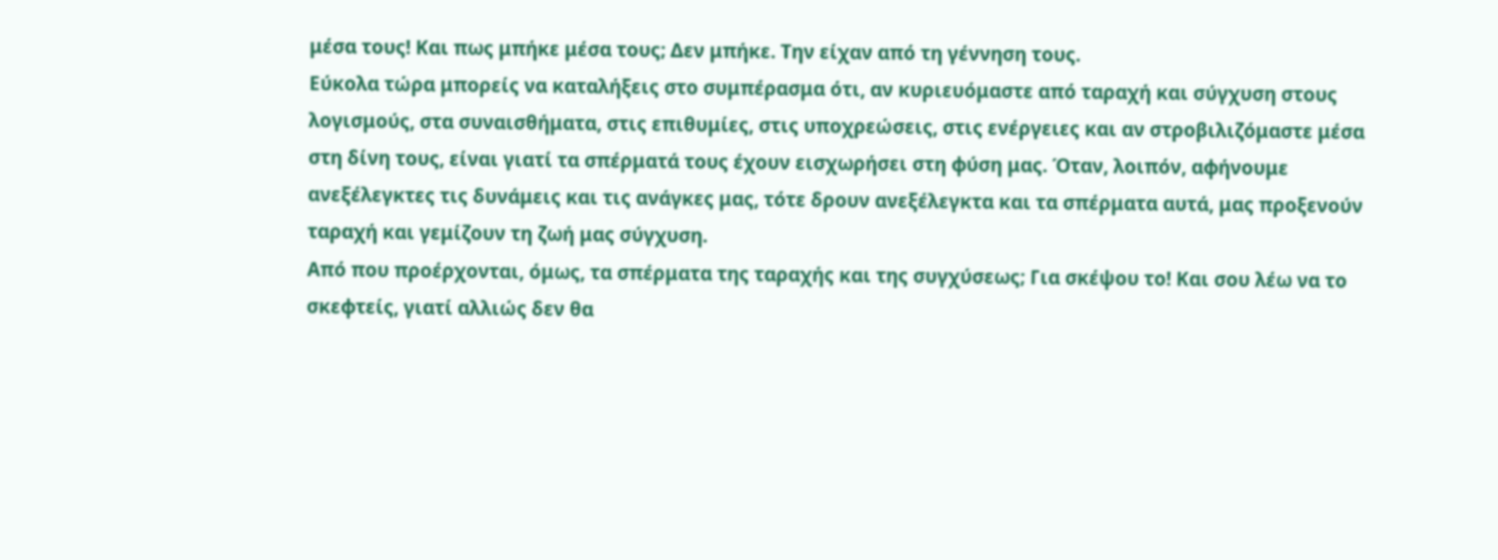μέσα τους! Και πως μπήκε μέσα τους; Δεν μπήκε. Την είχαν από τη γέννηση τους.
Εύκολα τώρα μπορείς να καταλήξεις στο συμπέρασμα ότι, αν κυριευόμαστε από ταραχή και σύγχυση στους λογισμούς, στα συναισθήματα, στις επιθυμίες, στις υποχρεώσεις, στις ενέργειες και αν στροβιλιζόμαστε μέσα στη δίνη τους, είναι γιατί τα σπέρματά τους έχουν εισχωρήσει στη φύση μας. Όταν, λοιπόν, αφήνουμε ανεξέλεγκτες τις δυνάμεις και τις ανάγκες μας, τότε δρουν ανεξέλεγκτα και τα σπέρματα αυτά, μας προξενούν ταραχή και γεμίζουν τη ζωή μας σύγχυση.
Από που προέρχονται, όμως, τα σπέρματα της ταραχής και της συγχύσεως; Για σκέψου το! Και σου λέω να το σκεφτείς, γιατί αλλιώς δεν θα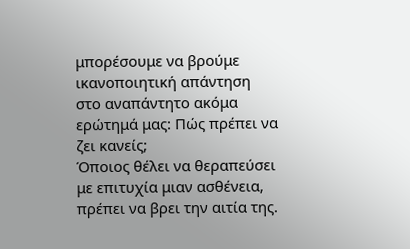μπορέσουμε να βρούμε ικανοποιητική απάντηση στο αναπάντητο ακόμα ερώτημά μας: Πώς πρέπει να ζει κανείς;
Όποιος θέλει να θεραπεύσει με επιτυχία μιαν ασθένεια, πρέπει να βρει την αιτία της.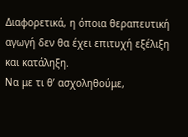Διαφορετικά, η όποια θεραπευτική αγωγή δεν θα έχει επιτυχή εξέλιξη και κατάληξη.
Να με τι θ’ ασχοληθούμε,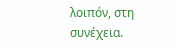λοιπόν, στη συνέχεια.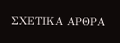ΣΧΕΤΙΚΑ ΑΡΘΡΑ